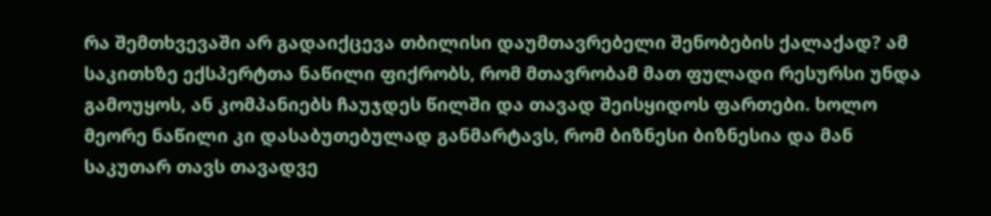რა შემთხვევაში არ გადაიქცევა თბილისი დაუმთავრებელი შენობების ქალაქად? ამ საკითხზე ექსპერტთა ნაწილი ფიქრობს, რომ მთავრობამ მათ ფულადი რესურსი უნდა გამოუყოს, ან კომპანიებს ჩაუჯდეს წილში და თავად შეისყიდოს ფართები. ხოლო მეორე ნაწილი კი დასაბუთებულად განმარტავს, რომ ბიზნესი ბიზნესია და მან საკუთარ თავს თავადვე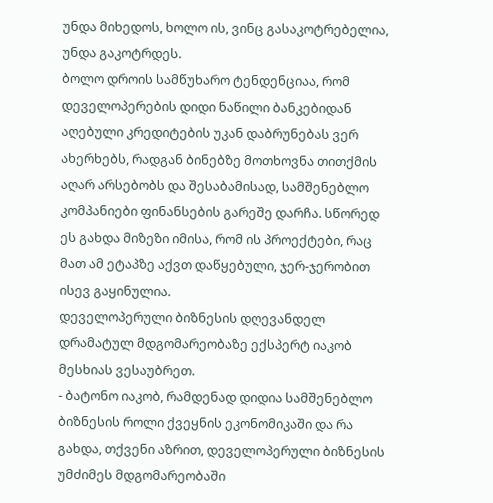უნდა მიხედოს, ხოლო ის, ვინც გასაკოტრებელია, უნდა გაკოტრდეს.
ბოლო დროის სამწუხარო ტენდენციაა, რომ დეველოპერების დიდი ნაწილი ბანკებიდან აღებული კრედიტების უკან დაბრუნებას ვერ ახერხებს, რადგან ბინებზე მოთხოვნა თითქმის აღარ არსებობს და შესაბამისად, სამშენებლო კომპანიები ფინანსების გარეშე დარჩა. სწორედ ეს გახდა მიზეზი იმისა, რომ ის პროექტები, რაც მათ ამ ეტაპზე აქვთ დაწყებული, ჯერ-ჯერობით ისევ გაყინულია.
დეველოპერული ბიზნესის დღევანდელ დრამატულ მდგომარეობაზე ექსპერტ იაკობ მესხიას ვესაუბრეთ.
- ბატონო იაკობ, რამდენად დიდია სამშენებლო ბიზნესის როლი ქვეყნის ეკონომიკაში და რა გახდა, თქვენი აზრით, დეველოპერული ბიზნესის უმძიმეს მდგომარეობაში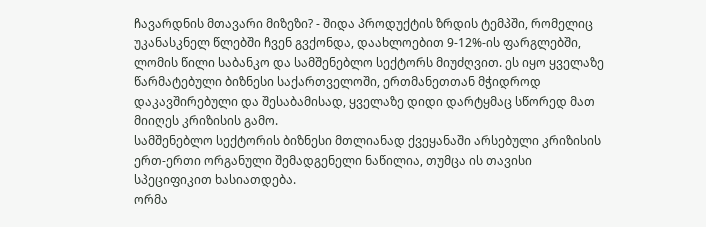ჩავარდნის მთავარი მიზეზი? - შიდა პროდუქტის ზრდის ტემპში, რომელიც უკანასკნელ წლებში ჩვენ გვქონდა, დაახლოებით 9-12%-ის ფარგლებში, ლომის წილი საბანკო და სამშენებლო სექტორს მიუძღვით. ეს იყო ყველაზე წარმატებული ბიზნესი საქართველოში, ერთმანეთთან მჭიდროდ დაკავშირებული და შესაბამისად, ყველაზე დიდი დარტყმაც სწორედ მათ მიიღეს კრიზისის გამო.
სამშენებლო სექტორის ბიზნესი მთლიანად ქვეყანაში არსებული კრიზისის ერთ-ერთი ორგანული შემადგენელი ნაწილია, თუმცა ის თავისი სპეციფიკით ხასიათდება.
ორმა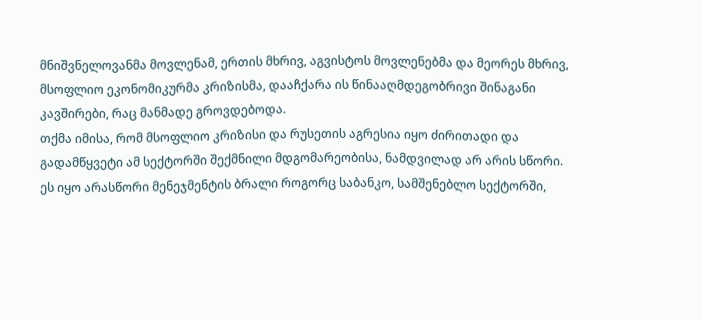მნიშვნელოვანმა მოვლენამ, ერთის მხრივ, აგვისტოს მოვლენებმა და მეორეს მხრივ, მსოფლიო ეკონომიკურმა კრიზისმა, დააჩქარა ის წინააღმდეგობრივი შინაგანი კავშირები, რაც მანმადე გროვდებოდა.
თქმა იმისა, რომ მსოფლიო კრიზისი და რუსეთის აგრესია იყო ძირითადი და გადამწყვეტი ამ სექტორში შექმნილი მდგომარეობისა, ნამდვილად არ არის სწორი. ეს იყო არასწორი მენეჯმენტის ბრალი როგორც საბანკო, სამშენებლო სექტორში,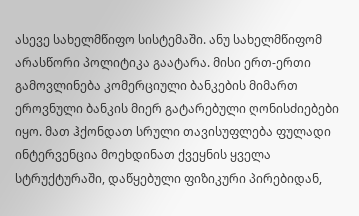ასევე სახელმწიფო სისტემაში. ანუ სახელმწიფომ არასწორი პოლიტიკა გაატარა. მისი ერთ-ერთი გამოვლინება კომერციული ბანკების მიმართ ეროვნული ბანკის მიერ გატარებული ღონისძიებები იყო. მათ ჰქონდათ სრული თავისუფლება ფულადი ინტერვენცია მოეხდინათ ქვეყნის ყველა სტრუქტურაში, დაწყებული ფიზიკური პირებიდან,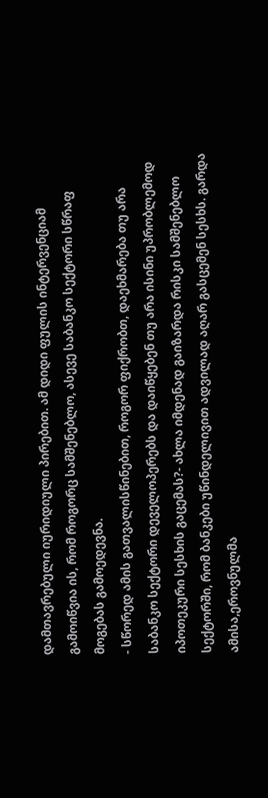დამთავრებული იურიდიული პირებით. ამ დიდი ფულის ინტერვენციამ გამოიწვია ის, რომ როგორც სამშენებლო, ასევე საბანკო სექტორი სწრაფ მოგებას გამოედევნა.
- სწორედ ამის გათვალისწინებით, როგორ ფიქრობთ, დაეხმარება თუ არა საბანკო სექტორი დეველოპერებს და დაიწყებენ თუ არა ისინი უპრობლემოდ იპოთეკური სესხის გაცემას?- ახლა იმდენად გაიზარდა რისკი სამშენებლო სექტორში, რომ ბანკები უწინდელივით ადვილად აღარ გასცემენ სესხს. გარდა ამისა,ეროვნულმა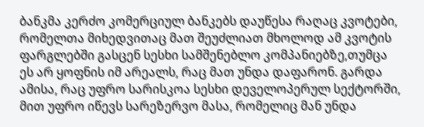ბანკმა კერძო კომერციულ ბანკებს დაუწესა რაღაც კვოტები, რომელთა მიხედვითაც მათ შეუძლიათ მხოლოდ ამ კვოტის ფარგლებში გასცენ სესხი სამშენებლო კომპანიებზე,თუმცა ეს არ ყოფნის იმ არეალს, რაც მათ უნდა დაფარონ. გარდა ამისა, რაც უფრო სარისკოა სესხი დეველოპერულ სექტორში, მით უფრო იწევს სარეზერვო მასა, რომელიც მან უნდა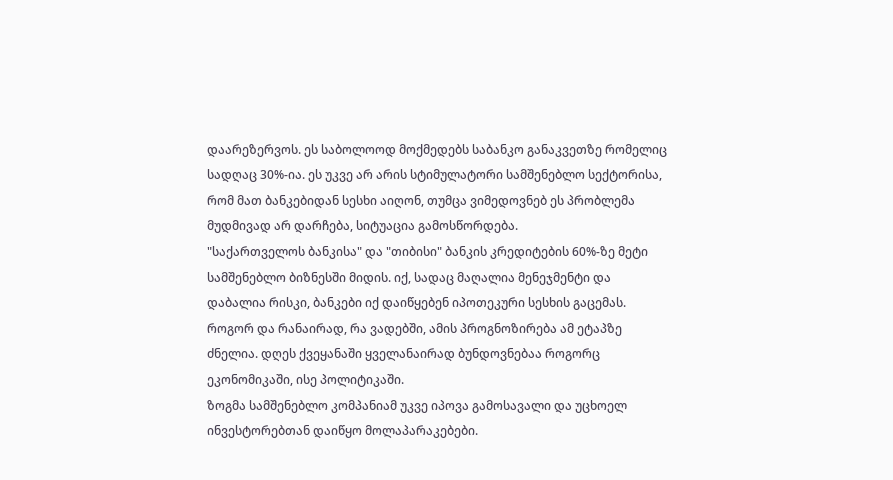დაარეზერვოს. ეს საბოლოოდ მოქმედებს საბანკო განაკვეთზე რომელიც სადღაც 30%-ია. ეს უკვე არ არის სტიმულატორი სამშენებლო სექტორისა, რომ მათ ბანკებიდან სესხი აიღონ, თუმცა ვიმედოვნებ ეს პრობლემა მუდმივად არ დარჩება, სიტუაცია გამოსწორდება.
"საქართველოს ბანკისა" და "თიბისი" ბანკის კრედიტების 60%-ზე მეტი სამშენებლო ბიზნესში მიდის. იქ, სადაც მაღალია მენეჯმენტი და დაბალია რისკი, ბანკები იქ დაიწყებენ იპოთეკური სესხის გაცემას. როგორ და რანაირად, რა ვადებში, ამის პროგნოზირება ამ ეტაპზე ძნელია. დღეს ქვეყანაში ყველანაირად ბუნდოვნებაა როგორც ეკონომიკაში, ისე პოლიტიკაში.
ზოგმა სამშენებლო კომპანიამ უკვე იპოვა გამოსავალი და უცხოელ ინვესტორებთან დაიწყო მოლაპარაკებები.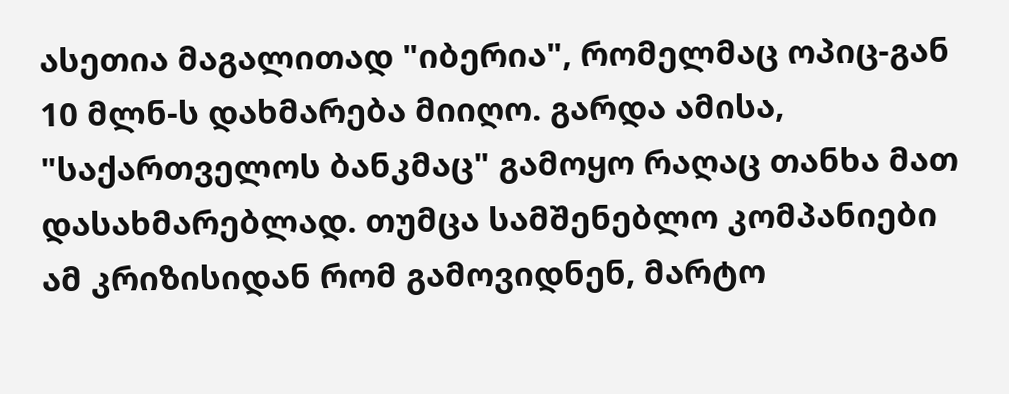ასეთია მაგალითად "იბერია", რომელმაც ოპიც-გან 10 მლნ-ს დახმარება მიიღო. გარდა ამისა, "საქართველოს ბანკმაც" გამოყო რაღაც თანხა მათ დასახმარებლად. თუმცა სამშენებლო კომპანიები ამ კრიზისიდან რომ გამოვიდნენ, მარტო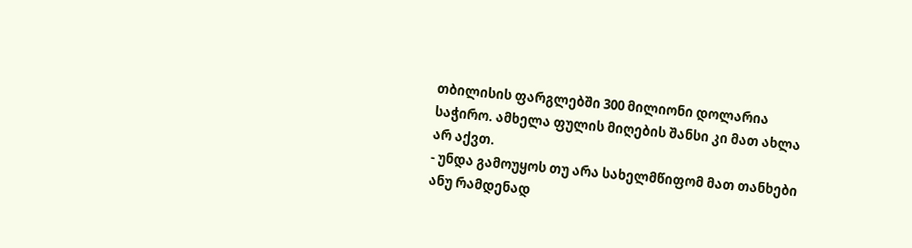თბილისის ფარგლებში 300 მილიონი დოლარია საჭირო. ამხელა ფულის მიღების შანსი კი მათ ახლა არ აქვთ.
- უნდა გამოუყოს თუ არა სახელმწიფომ მათ თანხები ანუ რამდენად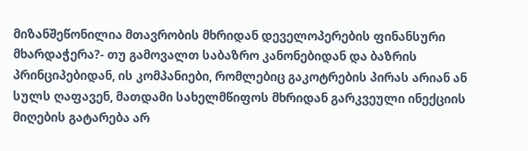მიზანშეწონილია მთავრობის მხრიდან დეველოპერების ფინანსური მხარდაჭერა?- თუ გამოვალთ საბაზრო კანონებიდან და ბაზრის პრინციპებიდან, ის კომპანიები, რომლებიც გაკოტრების პირას არიან ან სულს ღაფავენ, მათდამი სახელმწიფოს მხრიდან გარკვეული ინექციის მიღების გატარება არ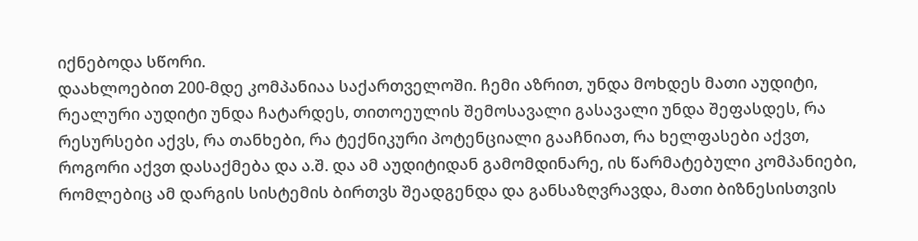იქნებოდა სწორი.
დაახლოებით 200-მდე კომპანიაა საქართველოში. ჩემი აზრით, უნდა მოხდეს მათი აუდიტი, რეალური აუდიტი უნდა ჩატარდეს, თითოეულის შემოსავალი გასავალი უნდა შეფასდეს, რა რესურსები აქვს, რა თანხები, რა ტექნიკური პოტენციალი გააჩნიათ, რა ხელფასები აქვთ, როგორი აქვთ დასაქმება და ა.შ. და ამ აუდიტიდან გამომდინარე, ის წარმატებული კომპანიები, რომლებიც ამ დარგის სისტემის ბირთვს შეადგენდა და განსაზღვრავდა, მათი ბიზნესისთვის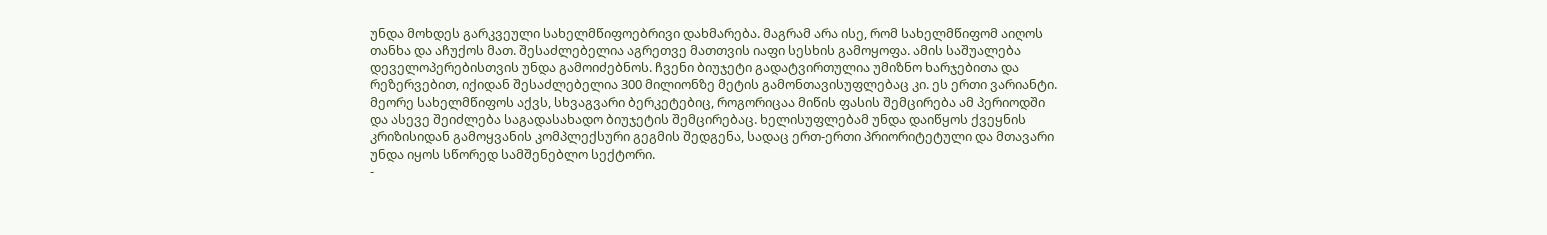უნდა მოხდეს გარკვეული სახელმწიფოებრივი დახმარება. მაგრამ არა ისე, რომ სახელმწიფომ აიღოს თანხა და აჩუქოს მათ. შესაძლებელია აგრეთვე მათთვის იაფი სესხის გამოყოფა. ამის საშუალება დეველოპერებისთვის უნდა გამოიძებნოს. ჩვენი ბიუჯეტი გადატვირთულია უმიზნო ხარჯებითა და რეზერვებით, იქიდან შესაძლებელია 300 მილიონზე მეტის გამონთავისუფლებაც კი. ეს ერთი ვარიანტი. მეორე სახელმწიფოს აქვს, სხვაგვარი ბერკეტებიც, როგორიცაა მიწის ფასის შემცირება ამ პერიოდში და ასევე შეიძლება საგადასახადო ბიუჯეტის შემცირებაც. ხელისუფლებამ უნდა დაიწყოს ქვეყნის კრიზისიდან გამოყვანის კომპლექსური გეგმის შედგენა, სადაც ერთ-ერთი პრიორიტეტული და მთავარი უნდა იყოს სწორედ სამშენებლო სექტორი.
-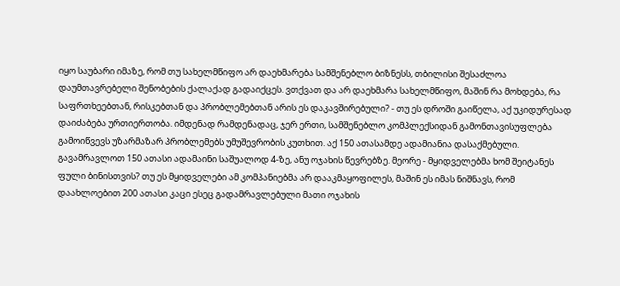იყო საუბარი იმაზე, რომ თუ სახელმწიფო არ დაეხმარება სამშენებლო ბიზნესს, თბილისი შესაძლოა დაუმთავრებელი შენობების ქალაქად გადაიქცეს. ვთქვათ და არ დაეხმარა სახელმწიფო, მაშინ რა მოხდება, რა საფრთხეებთან, რისკებთან და პრობლემებთან არის ეს დაკავშირებული? - თუ ეს დროში გაიწელა, აქ უკიდურესად დაიძაბება ურთიერთობა. იმდენად რამდენადაც, ჯერ ერთი, სამშენებლო კომპლექსიდან გამონთავისუფლება გამოიწვევს უზარმაზარ პრობლემებს უმუშევრობის კუთხით. აქ 150 ათასამდე ადამიანია დასაქმებული. გავამრავლოთ 150 ათასი ადამაინი საშუალოდ 4-ზე, ანუ ოჯახის წევრებზე. მეორე - მყიდველებმა ხომ შეიტანეს ფული ბინისთვის? თუ ეს მყიდველები ამ კომპანიებმა არ დააკმაყოფილეს, მაშინ ეს იმას ნიშნავს, რომ დაახლოებით 200 ათასი კაცი ესეც გადამრავლებული მათი ოჯახის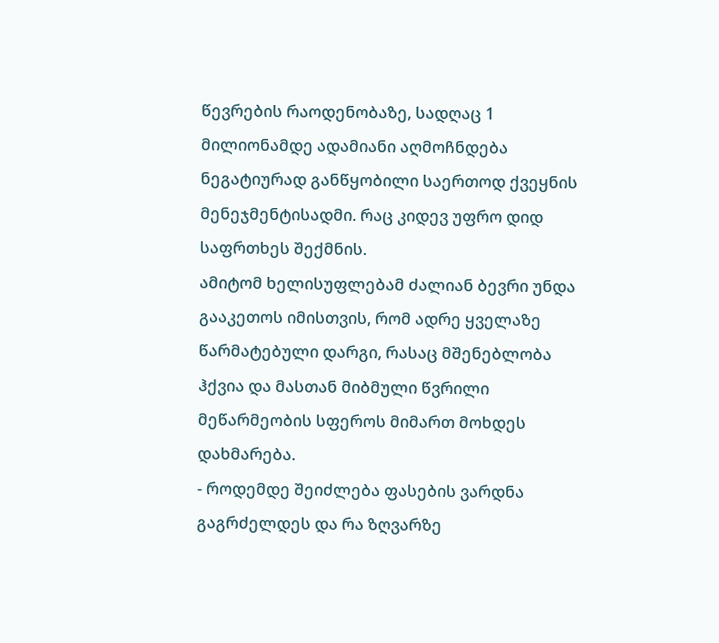წევრების რაოდენობაზე, სადღაც 1 მილიონამდე ადამიანი აღმოჩნდება ნეგატიურად განწყობილი საერთოდ ქვეყნის მენეჯმენტისადმი. რაც კიდევ უფრო დიდ საფრთხეს შექმნის.
ამიტომ ხელისუფლებამ ძალიან ბევრი უნდა გააკეთოს იმისთვის, რომ ადრე ყველაზე წარმატებული დარგი, რასაც მშენებლობა ჰქვია და მასთან მიბმული წვრილი მეწარმეობის სფეროს მიმართ მოხდეს დახმარება.
- როდემდე შეიძლება ფასების ვარდნა გაგრძელდეს და რა ზღვარზე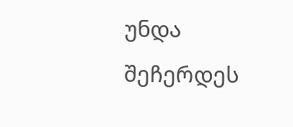უნდა შეჩერდეს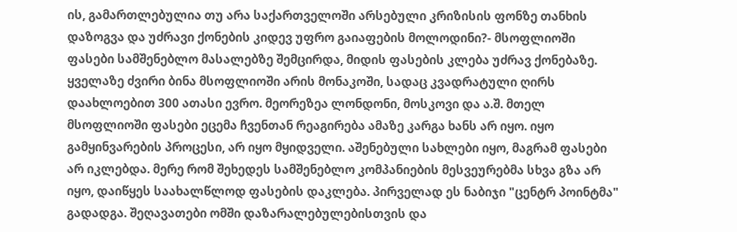ის, გამართლებულია თუ არა საქართველოში არსებული კრიზისის ფონზე თანხის დაზოგვა და უძრავი ქონების კიდევ უფრო გაიაფების მოლოდინი?- მსოფლიოში ფასები სამშენებლო მასალებზე შემცირდა, მიდის ფასების კლება უძრავ ქონებაზე. ყველაზე ძვირი ბინა მსოფლიოში არის მონაკოში, სადაც კვადრატული ღირს დაახლოებით 300 ათასი ევრო. მეორეზეა ლონდონი, მოსკოვი და ა.შ. მთელ მსოფლიოში ფასები ეცემა ჩვენთან რეაგირება ამაზე კარგა ხანს არ იყო. იყო გამყინვარების პროცესი, არ იყო მყიდველი. აშენებული სახლები იყო, მაგრამ ფასები არ იკლებდა. მერე რომ შეხედეს სამშენებლო კომპანიების მესვეურებმა სხვა გზა არ იყო, დაიწყეს საახალწლოდ ფასების დაკლება. პირველად ეს ნაბიჯი "ცენტრ პოინტმა" გადადგა. შეღავათები ომში დაზარალებულებისთვის და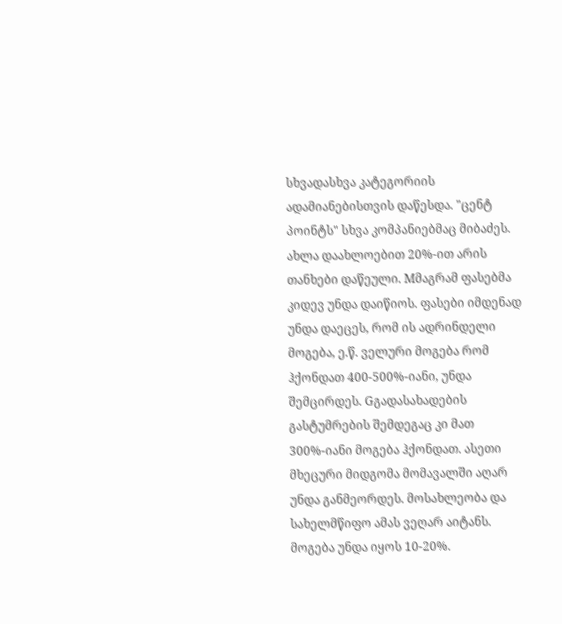სხვადასხვა კატეგორიის ადამიანებისთვის დაწესდა. "ცენტ პოინტს" სხვა კომპანიებმაც მიბაძეს. ახლა დაახლოებით 20%-ით არის თანხები დაწეული. Mმაგრამ ფასებმა კიდევ უნდა დაიწიოს. ფასები იმდენად უნდა დაეცეს, რომ ის ადრინდელი მოგება, ე.წ. ველური მოგება რომ ჰქონდათ 400-500%-იანი, უნდა შემცირდეს. Gგადასახადების გასტუმრების შემდეგაც კი მათ 300%-იანი მოგება ჰქონდათ. ასეთი მხეცური მიდგომა მომავალში აღარ უნდა განმეორდეს. მოსახლეობა და სახელმწიფო ამას ვეღარ აიტანს. მოგება უნდა იყოს 10-20%.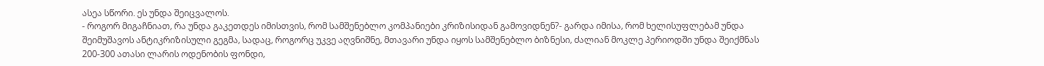ასეა სწორი. ეს უნდა შეიცვალოს.
- როგორ მიგაჩნიათ, რა უნდა გაკეთდეს იმისთვის, რომ სამშენებლო კომპანიები კრიზისიდან გამოვიდნენ?- გარდა იმისა, რომ ხელისუფლებამ უნდა შეიმუშავოს ანტიკრიზისული გეგმა, სადაც, როგორც უკვე აღვნიშნე, მთავარი უნდა იყოს სამშენებლო ბიზნესი, ძალიან მოკლე პერიოდში უნდა შეიქმნას 200-300 ათასი ლარის ოდენობის ფონდი,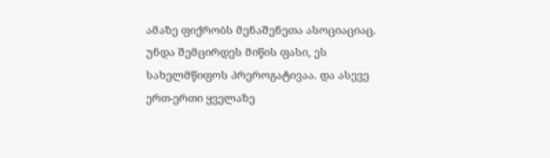ამაზე ფიქრობს მენაშენეთა ასოციაციაც. უნდა შემცირდეს მიწის ფასი, ეს სახელმწიფოს პრეროგატივაა. და ასევე ერთ-ერთი ყველაზე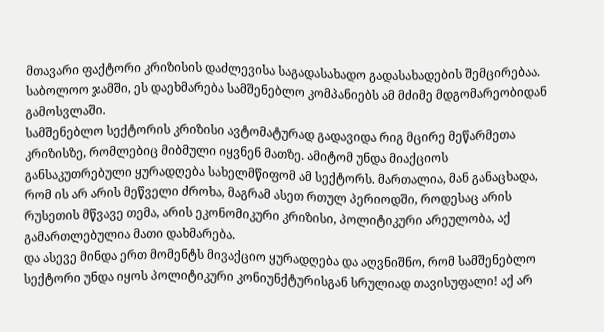მთავარი ფაქტორი კრიზისის დაძლევისა საგადასახადო გადასახადების შემცირებაა. საბოლოო ჯამში, ეს დაეხმარება სამშენებლო კომპანიებს ამ მძიმე მდგომარეობიდან გამოსვლაში.
სამშენებლო სექტორის კრიზისი ავტომატურად გადავიდა რიგ მცირე მეწარმეთა კრიზისზე, რომლებიც მიბმული იყვნენ მათზე. ამიტომ უნდა მიაქციოს განსაკუთრებული ყურადღება სახელმწიფომ ამ სექტორს. მართალია, მან განაცხადა, რომ ის არ არის მეწველი ძროხა, მაგრამ ასეთ რთულ პერიოდში, როდესაც არის რუსეთის მწვავე თემა, არის ეკონომიკური კრიზისი, პოლიტიკური არეულობა, აქ გამართლებულია მათი დახმარება.
და ასევე მინდა ერთ მომენტს მივაქციო ყურადღება და აღვნიშნო, რომ სამშენებლო სექტორი უნდა იყოს პოლიტიკური კონიუნქტურისგან სრულიად თავისუფალი! აქ არ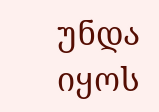უნდა იყოს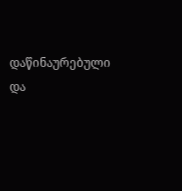დაწინაურებული და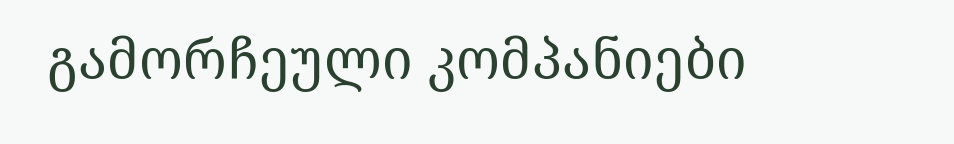გამორჩეული კომპანიები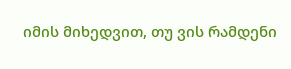იმის მიხედვით, თუ ვის რამდენი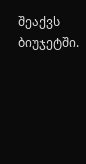შეაქვს ბიუჯეტში.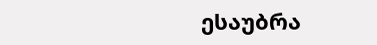ესაუბრა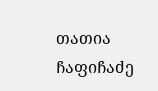თათია ჩაფიჩაძე